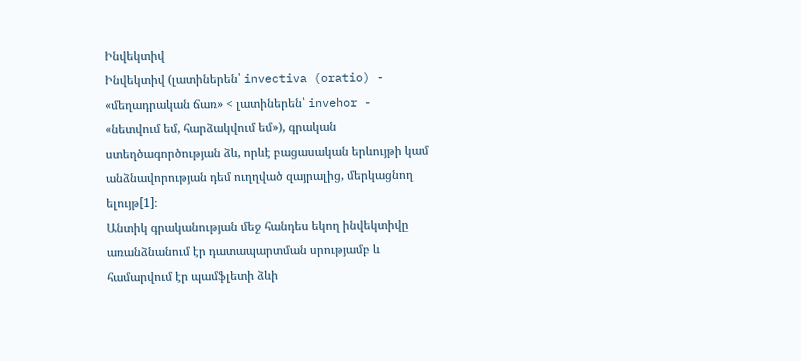Ինվեկտիվ
Ինվեկտիվ (լատիներեն՝ invectiva (oratio) - «մեղադրական ճառ» < լատիներեն՝ invehor - «նետվում եմ, հարձակվում եմ»), գրական ստեղծագործության ձև, որևէ բացասական երևույթի կամ անձնավորության դեմ ուղղված զայրալից, մերկացնող ելույթ[1]։
Անտիկ գրականության մեջ հանդես եկող ինվեկտիվը առանձնանում էր դատապարտման սրությամբ և համարվում էր պամֆլետի ձևի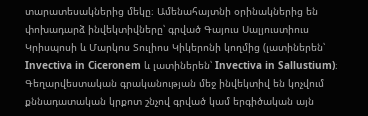տարատեսակներից մեկը։ Ամենահայտնի օրինակներից են փոխադարձ ինվեկտիվները՝ գրված Գայուս Սալյուստիուս Կրիսպոսի և Մարկոս Տուլիոս Կիկերոնի կողմից (լատիներեն՝ Invectiva in Ciceronem և լատիներեն՝ Invectiva in Sallustium)։
Գեղարվեստական գրականության մեջ ինվեկտիվ են կոչվում քննադատական կրքոտ շնչով գրված կամ երգիծական այն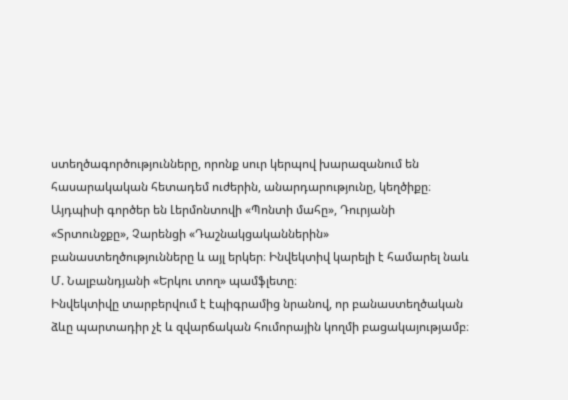ստեղծագործությունները, որոնք սուր կերպով խարազանում են հասարակական հետադեմ ուժերին, անարդարությունը, կեղծիքը։ Այդպիսի գործեր են Լերմոնտովի «Պոնտի մահը», Դուրյանի «Տրտունջքը», Չարենցի «Դաշնակցականներին» բանաստեղծությունները և այլ երկեր։ Ինվեկտիվ կարելի է համարել նաև Մ. Նալբանդյանի «Երկու տող» պամֆլետը։
Ինվեկտիվը տարբերվում է էպիգրամից նրանով, որ բանաստեղծական ձևը պարտադիր չէ և զվարճական հումորային կողմի բացակայությամբ։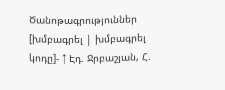Ծանոթագրություններ
[խմբագրել | խմբագրել կոդը]- ↑ Էդ. Ջրբաշյան, Հ.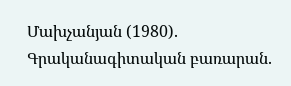Մախչանյան (1980). Գրականագիտական բառարան.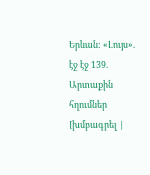Երևան: «Լույս». էջ էջ 139.
Արտաքին հղումներ
[խմբագրել |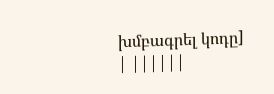խմբագրել կոդը]
| ||||||